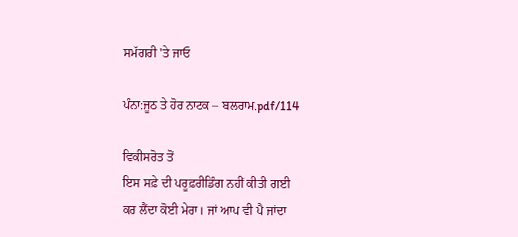ਸਮੱਗਰੀ 'ਤੇ ਜਾਓ

ਪੰਨਾ:ਜੂਠ ਤੇ ਹੋਰ ਨਾਟਕ – ਬਲਰਾਮ.pdf/114

ਵਿਕੀਸਰੋਤ ਤੋਂ
ਇਸ ਸਫ਼ੇ ਦੀ ਪਰੂਫ਼ਰੀਡਿੰਗ ਨਹੀਂ ਕੀਤੀ ਗਈ
ਕਰ ਲੈਂਦਾ ਕੋਈ ਮੇਰਾ। ਜਾਂ ਆਪ ਵੀ ਪੈ ਜਾਂਦਾ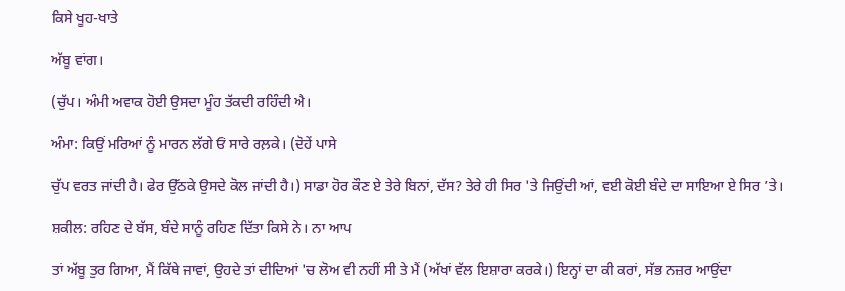ਕਿਸੇ ਖੂਹ-ਖਾਤੇ

ਅੱਬੂ ਵਾਂਗ।

(ਚੁੱਪ। ਅੰਮੀ ਅਵਾਕ ਹੋਈ ਉਸਦਾ ਮੂੰਹ ਤੱਕਦੀ ਰਹਿੰਦੀ ਐ।

ਅੰਮਾ: ਕਿਉਂ ਮਰਿਆਂ ਨੂੰ ਮਾਰਨ ਲੱਗੇ ਓਂ ਸਾਰੇ ਰਲ਼ਕੇ। (ਦੋਹੇਂ ਪਾਸੇ

ਚੁੱਪ ਵਰਤ ਜਾਂਦੀ ਹੈ। ਫੇਰ ਉੱਠਕੇ ਉਸਦੇ ਕੋਲ ਜਾਂਦੀ ਹੈ।) ਸਾਡਾ ਹੋਰ ਕੌਣ ਏ ਤੇਰੇ ਬਿਨਾਂ, ਦੱਸ? ਤੇਰੇ ਹੀ ਸਿਰ 'ਤੇ ਜਿਉਂਦੀ ਆਂ, ਵਈ ਕੋਈ ਬੰਦੇ ਦਾ ਸਾਇਆ ਏ ਸਿਰ ’ਤੇ।

ਸ਼ਕੀਲ: ਰਹਿਣ ਦੇ ਬੱਸ, ਬੰਦੇ ਸਾਨੂੰ ਰਹਿਣ ਦਿੱਤਾ ਕਿਸੇ ਨੇ। ਨਾ ਆਪ

ਤਾਂ ਅੱਬੂ ਤੁਰ ਗਿਆ, ਮੈਂ ਕਿੱਥੇ ਜਾਵਾਂ, ਉਹਦੇ ਤਾਂ ਦੀਦਿਆਂ 'ਚ ਲੋਅ ਵੀ ਨਹੀਂ ਸੀ ਤੇ ਮੈਂ (ਅੱਖਾਂ ਵੱਲ ਇਸ਼ਾਰਾ ਕਰਕੇ।) ਇਨ੍ਹਾਂ ਦਾ ਕੀ ਕਰਾਂ, ਸੱਭ ਨਜ਼ਰ ਆਉਂਦਾ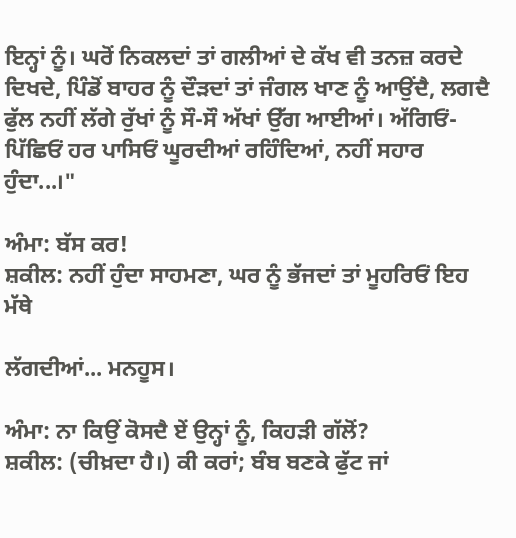ਇਨ੍ਹਾਂ ਨੂੰ। ਘਰੋਂ ਨਿਕਲਦਾਂ ਤਾਂ ਗਲੀਆਂ ਦੇ ਕੱਖ ਵੀ ਤਨਜ਼ ਕਰਦੇ ਦਿਖਦੇ, ਪਿੰਡੋਂ ਬਾਹਰ ਨੂੰ ਦੌੜਦਾਂ ਤਾਂ ਜੰਗਲ ਖਾਣ ਨੂੰ ਆਉਂਦੈ, ਲਗਦੈ ਫੁੱਲ ਨਹੀਂ ਲੱਗੇ ਰੁੱਖਾਂ ਨੂੰ ਸੌ-ਸੌ ਅੱਖਾਂ ਉੱਗ ਆਈਆਂ। ਅੱਗਿਓਂ-ਪਿੱਛਿਓਂ ਹਰ ਪਾਸਿਓਂ ਘੂਰਦੀਆਂ ਰਹਿੰਦਿਆਂ, ਨਹੀਂ ਸਹਾਰ ਹੁੰਦਾ...।"

ਅੰਮਾ: ਬੱਸ ਕਰ!
ਸ਼ਕੀਲ: ਨਹੀਂ ਹੁੰਦਾ ਸਾਹਮਣਾ, ਘਰ ਨੂੰ ਭੱਜਦਾਂ ਤਾਂ ਮੂਹਰਿਓਂ ਇਹ ਮੱਥੇ

ਲੱਗਦੀਆਂ... ਮਨਹੂਸ।

ਅੰਮਾ: ਨਾ ਕਿਉਂ ਕੋਸਦੈ ਏਂ ਉਨ੍ਹਾਂ ਨੂੰ, ਕਿਹੜੀ ਗੱਲੋਂ?
ਸ਼ਕੀਲ: (ਚੀਖ਼ਦਾ ਹੈ।) ਕੀ ਕਰਾਂ; ਬੰਬ ਬਣਕੇ ਫੁੱਟ ਜਾਂ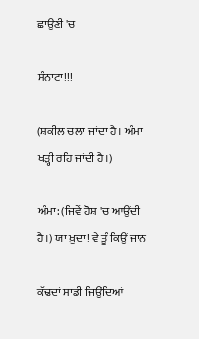ਛਾਉਣੀ 'ਚ

ਸੰਨਾਟਾ!!!

(ਸ਼ਕੀਲ ਚਲਾ ਜਾਂਦਾ ਹੈ। ਅੰਮਾ ਖੜ੍ਹੀ ਰਹਿ ਜਾਂਦੀ ਹੈ।)

ਅੰਮਾ: (ਜਿਵੇਂ ਹੋਸ਼ 'ਚ ਆਉਂਦੀ ਹੈ।) ਯਾ ਖ਼ੁਦਾ! ਵੇ ਤੂੰ ਕਿਉਂ ਜਾਨ

ਕੱਢਦਾਂ ਸਾਡੀ ਜਿਉਂਦਿਆਂ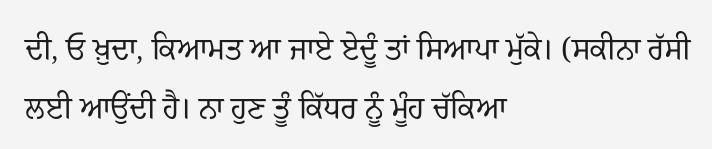ਦੀ, ਓ ਖ਼ੁਦਾ, ਕਿਆਮਤ ਆ ਜਾਏ ਏਦੂੰ ਤਾਂ ਸਿਆਪਾ ਮੁੱਕੇ। (ਸਕੀਨਾ ਰੱਸੀ ਲਈ ਆਉਂਦੀ ਹੈ। ਨਾ ਹੁਣ ਤੂੰ ਕਿੱਧਰ ਨੂੰ ਮੂੰਹ ਚੱਕਿਆ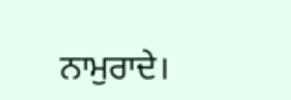ਨਾਮੁਰਾਦੇ।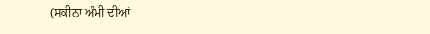(ਸਕੀਨਾ ਅੰਮੀ ਦੀਆਂ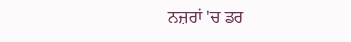ਨਜ਼ਰਾਂ 'ਚ ਡਰ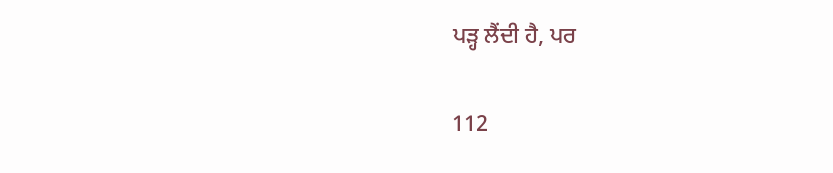ਪੜ੍ਹ ਲੈਂਦੀ ਹੈ, ਪਰ

112